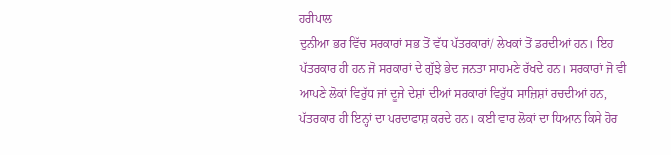ਹਰੀਪਾਲ
ਦੁਨੀਆ ਭਰ ਵਿੱਚ ਸਰਕਾਰਾਂ ਸਭ ਤੋਂ ਵੱਧ ਪੱਤਰਕਾਰਾਂ/ ਲੇਖਕਾਂ ਤੋਂ ਡਰਦੀਆਂ ਹਨ। ਇਹ ਪੱਤਰਕਾਰ ਹੀ ਹਨ ਜੋ ਸਰਕਾਰਾਂ ਦੇ ਗੁੱਝੇ ਭੇਦ ਜਨਤਾ ਸਾਹਮਣੇ ਰੱਖਦੇ ਹਨ। ਸਰਕਾਰਾਂ ਜੋ ਵੀ ਆਪਣੇ ਲੋਕਾਂ ਵਿਰੁੱਧ ਜਾਂ ਦੂਜੇ ਦੇਸ਼ਾਂ ਦੀਆਂ ਸਰਕਾਰਾਂ ਵਿਰੁੱਧ ਸਾਜ਼ਿਸ਼ਾਂ ਰਚਦੀਆਂ ਹਨ, ਪੱਤਰਕਾਰ ਹੀ ਇਨ੍ਹਾਂ ਦਾ ਪਰਦਾਫਾਸ਼ ਕਰਦੇ ਹਨ। ਕਈ ਵਾਰ ਲੋਕਾਂ ਦਾ ਧਿਆਨ ਕਿਸੇ ਹੋਰ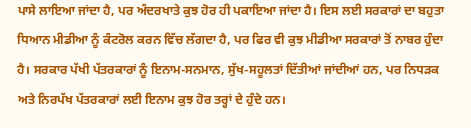ਪਾਸੇ ਲਾਇਆ ਜਾਂਦਾ ਹੈ, ਪਰ ਅੰਦਰਖਾਤੇ ਕੁਝ ਹੋਰ ਹੀ ਪਕਾਇਆ ਜਾਂਦਾ ਹੈ। ਇਸ ਲਈ ਸਰਕਾਰਾਂ ਦਾ ਬਹੁਤਾ ਧਿਆਨ ਮੀਡੀਆ ਨੂੰ ਕੰਟਰੋਲ ਕਰਨ ਵਿੱਚ ਲੱਗਦਾ ਹੈ, ਪਰ ਫਿਰ ਵੀ ਕੁਝ ਮੀਡੀਆ ਸਰਕਾਰਾਂ ਤੋਂ ਨਾਬਰ ਹੁੰਦਾ ਹੈ। ਸਰਕਾਰ ਪੱਖੀ ਪੱਤਰਕਾਰਾਂ ਨੂੰ ਇਨਾਮ-ਸਨਮਾਨ, ਸੁੱਖ-ਸਹੂਲਤਾਂ ਦਿੱਤੀਆਂ ਜਾਂਦੀਆਂ ਹਨ, ਪਰ ਨਿਧੜਕ ਅਤੇ ਨਿਰਪੱਖ ਪੱਤਰਕਾਰਾਂ ਲਈ ਇਨਾਮ ਕੁਝ ਹੋਰ ਤਰ੍ਹਾਂ ਦੇ ਹੁੰਦੇ ਹਨ।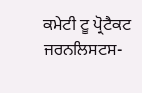ਕਮੇਟੀ ਟੂ ਪ੍ਰੋਟੈਕਟ ਜਰਨਲਿਸਟਸ-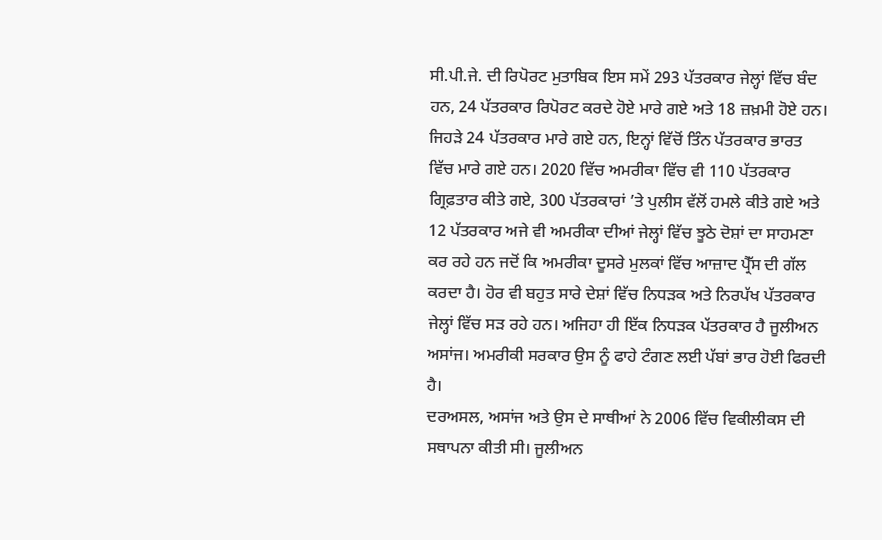ਸੀ.ਪੀ.ਜੇ. ਦੀ ਰਿਪੋਰਟ ਮੁਤਾਬਿਕ ਇਸ ਸਮੇਂ 293 ਪੱਤਰਕਾਰ ਜੇਲ੍ਹਾਂ ਵਿੱਚ ਬੰਦ ਹਨ, 24 ਪੱਤਰਕਾਰ ਰਿਪੋਰਟ ਕਰਦੇ ਹੋਏ ਮਾਰੇ ਗਏ ਅਤੇ 18 ਜ਼ਖ਼ਮੀ ਹੋਏ ਹਨ। ਜਿਹੜੇ 24 ਪੱਤਰਕਾਰ ਮਾਰੇ ਗਏ ਹਨ, ਇਨ੍ਹਾਂ ਵਿੱਚੋਂ ਤਿੰਨ ਪੱਤਰਕਾਰ ਭਾਰਤ ਵਿੱਚ ਮਾਰੇ ਗਏ ਹਨ। 2020 ਵਿੱਚ ਅਮਰੀਕਾ ਵਿੱਚ ਵੀ 110 ਪੱਤਰਕਾਰ ਗ੍ਰਿਫ਼ਤਾਰ ਕੀਤੇ ਗਏ, 300 ਪੱਤਰਕਾਰਾਂ ’ਤੇ ਪੁਲੀਸ ਵੱਲੋਂ ਹਮਲੇ ਕੀਤੇ ਗਏ ਅਤੇ 12 ਪੱਤਰਕਾਰ ਅਜੇ ਵੀ ਅਮਰੀਕਾ ਦੀਆਂ ਜੇਲ੍ਹਾਂ ਵਿੱਚ ਝੂਠੇ ਦੋਸ਼ਾਂ ਦਾ ਸਾਹਮਣਾ ਕਰ ਰਹੇ ਹਨ ਜਦੋਂ ਕਿ ਅਮਰੀਕਾ ਦੂਸਰੇ ਮੁਲਕਾਂ ਵਿੱਚ ਆਜ਼ਾਦ ਪ੍ਰੈੱਸ ਦੀ ਗੱਲ ਕਰਦਾ ਹੈ। ਹੋਰ ਵੀ ਬਹੁਤ ਸਾਰੇ ਦੇਸ਼ਾਂ ਵਿੱਚ ਨਿਧੜਕ ਅਤੇ ਨਿਰਪੱਖ ਪੱਤਰਕਾਰ ਜੇਲ੍ਹਾਂ ਵਿੱਚ ਸੜ ਰਹੇ ਹਨ। ਅਜਿਹਾ ਹੀ ਇੱਕ ਨਿਧੜਕ ਪੱਤਰਕਾਰ ਹੈ ਜੂਲੀਅਨ ਅਸਾਂਜ। ਅਮਰੀਕੀ ਸਰਕਾਰ ਉਸ ਨੂੰ ਫਾਹੇ ਟੰਗਣ ਲਈ ਪੱਬਾਂ ਭਾਰ ਹੋਈ ਫਿਰਦੀ ਹੈ।
ਦਰਅਸਲ, ਅਸਾਂਜ ਅਤੇ ਉਸ ਦੇ ਸਾਥੀਆਂ ਨੇ 2006 ਵਿੱਚ ਵਿਕੀਲੀਕਸ ਦੀ ਸਥਾਪਨਾ ਕੀਤੀ ਸੀ। ਜੂਲੀਅਨ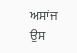ਅਸਾਂਜ ਉਸ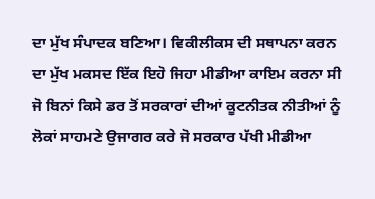ਦਾ ਮੁੱਖ ਸੰਪਾਦਕ ਬਣਿਆ। ਵਿਕੀਲੀਕਸ ਦੀ ਸਥਾਪਨਾ ਕਰਨ ਦਾ ਮੁੱਖ ਮਕਸਦ ਇੱਕ ਇਹੋ ਜਿਹਾ ਮੀਡੀਆ ਕਾਇਮ ਕਰਨਾ ਸੀ ਜੋ ਬਿਨਾਂ ਕਿਸੇ ਡਰ ਤੋਂ ਸਰਕਾਰਾਂ ਦੀਆਂ ਕੂਟਨੀਤਕ ਨੀਤੀਆਂ ਨੂੰ ਲੋਕਾਂ ਸਾਹਮਣੇ ਉਜਾਗਰ ਕਰੇ ਜੋ ਸਰਕਾਰ ਪੱਖੀ ਮੀਡੀਆ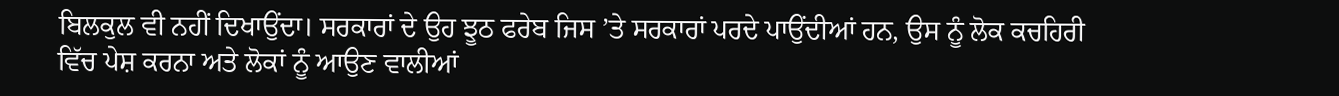ਬਿਲਕੁਲ ਵੀ ਨਹੀਂ ਦਿਖਾਉਂਦਾ। ਸਰਕਾਰਾਂ ਦੇ ਉਹ ਝੂਠ ਫਰੇਬ ਜਿਸ ’ਤੇ ਸਰਕਾਰਾਂ ਪਰਦੇ ਪਾਉਂਦੀਆਂ ਹਨ, ਉਸ ਨੂੰ ਲੋਕ ਕਚਹਿਰੀ ਵਿੱਚ ਪੇਸ਼ ਕਰਨਾ ਅਤੇ ਲੋਕਾਂ ਨੂੰ ਆਉਣ ਵਾਲੀਆਂ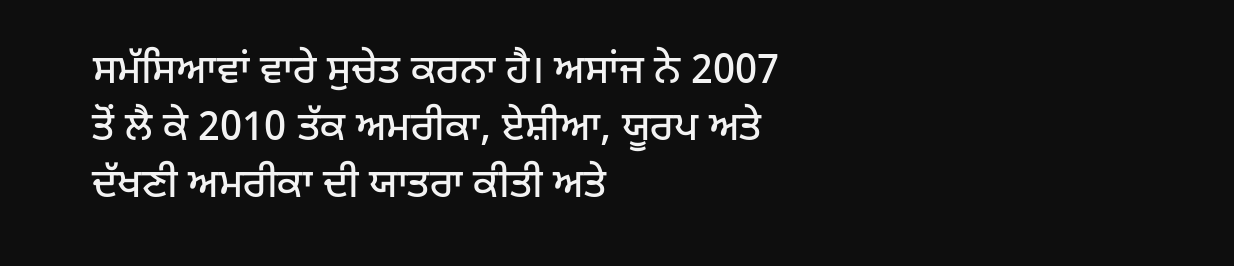ਸਮੱਸਿਆਵਾਂ ਵਾਰੇ ਸੁਚੇਤ ਕਰਨਾ ਹੈ। ਅਸਾਂਜ ਨੇ 2007 ਤੋਂ ਲੈ ਕੇ 2010 ਤੱਕ ਅਮਰੀਕਾ, ਏਸ਼ੀਆ, ਯੂਰਪ ਅਤੇ ਦੱਖਣੀ ਅਮਰੀਕਾ ਦੀ ਯਾਤਰਾ ਕੀਤੀ ਅਤੇ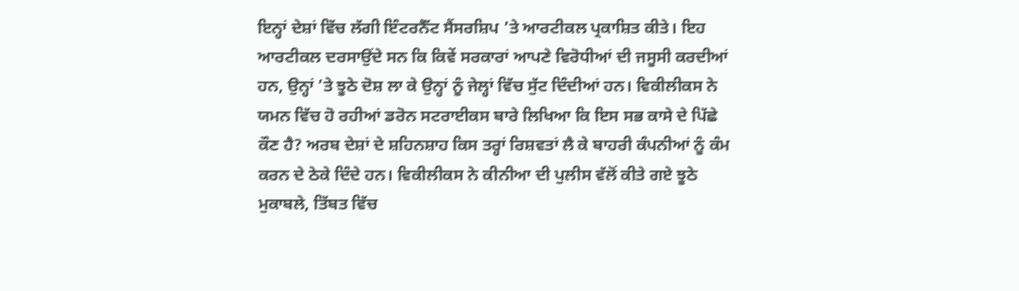ਇਨ੍ਹਾਂ ਦੇਸ਼ਾਂ ਵਿੱਚ ਲੱਗੀ ਇੰਟਰਨੈੱਟ ਸੈਂਸਰਸ਼ਿਪ ’ਤੇ ਆਰਟੀਕਲ ਪ੍ਰਕਾਸ਼ਿਤ ਕੀਤੇ। ਇਹ ਆਰਟੀਕਲ ਦਰਸਾਉਂਦੇ ਸਨ ਕਿ ਕਿਵੇਂ ਸਰਕਾਰਾਂ ਆਪਣੇ ਵਿਰੋਧੀਆਂ ਦੀ ਜਸੂਸੀ ਕਰਦੀਆਂ ਹਨ, ਉਨ੍ਹਾਂ ’ਤੇ ਝੂਠੇ ਦੋਸ਼ ਲਾ ਕੇ ਉਨ੍ਹਾਂ ਨੂੰ ਜੇਲ੍ਹਾਂ ਵਿੱਚ ਸੁੱਟ ਦਿੰਦੀਆਂ ਹਨ। ਵਿਕੀਲੀਕਸ ਨੇ ਯਮਨ ਵਿੱਚ ਹੋ ਰਹੀਆਂ ਡਰੋਨ ਸਟਰਾਈਕਸ ਬਾਰੇ ਲਿਖਿਆ ਕਿ ਇਸ ਸਭ ਕਾਸੇ ਦੇ ਪਿੱਛੇ ਕੌਣ ਹੈ? ਅਰਬ ਦੇਸ਼ਾਂ ਦੇ ਸ਼ਹਿਨਸ਼ਾਹ ਕਿਸ ਤਰ੍ਹਾਂ ਰਿਸ਼ਵਤਾਂ ਲੈ ਕੇ ਬਾਹਰੀ ਕੰਪਨੀਆਂ ਨੂੰ ਕੰਮ ਕਰਨ ਦੇ ਠੇਕੇ ਦਿੰਦੇ ਹਨ। ਵਿਕੀਲੀਕਸ ਨੇ ਕੀਨੀਆ ਦੀ ਪੁਲੀਸ ਵੱਲੋਂ ਕੀਤੇ ਗਏ ਝੂਠੇ ਮੁਕਾਬਲੇ, ਤਿੱਬਤ ਵਿੱਚ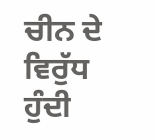ਚੀਨ ਦੇ ਵਿਰੁੱਧ ਹੁੰਦੀ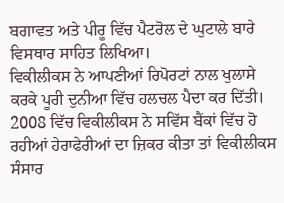ਬਗਾਵਤ ਅਤੇ ਪੀਰੂ ਵਿੱਚ ਪੈਟਰੋਲ ਦੇ ਘੁਟਾਲੇ ਬਾਰੇ ਵਿਸਥਾਰ ਸਾਹਿਤ ਲਿਖਿਆ।
ਵਿਕੀਲੀਕਸ ਨੇ ਆਪਣੀਆਂ ਰਿਪੋਰਟਾਂ ਨਾਲ ਖੁਲਾਸੇ ਕਰਕੇ ਪੂਰੀ ਦੁਨੀਆ ਵਿੱਚ ਹਲਚਲ ਪੈਦਾ ਕਰ ਦਿੱਤੀ। 2008 ਵਿੱਚ ਵਿਕੀਲੀਕਸ ਨੇ ਸਵਿੱਸ ਬੈਂਕਾਂ ਵਿੱਚ ਹੋ ਰਹੀਆਂ ਹੇਰਾਫੇਰੀਆਂ ਦਾ ਜ਼ਿਕਰ ਕੀਤਾ ਤਾਂ ਵਿਕੀਲੀਕਸ ਸੰਸਾਰ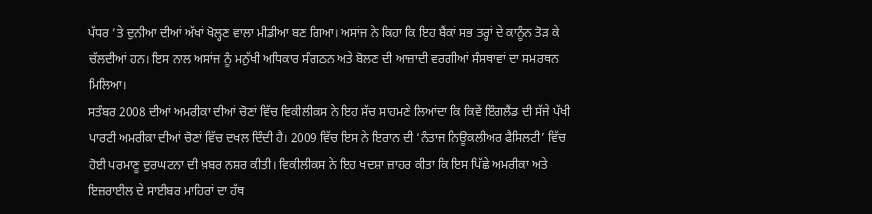ਪੱਧਰ ’ਤੇ ਦੁਨੀਆ ਦੀਆਂ ਅੱਖਾਂ ਖੋਲ੍ਹਣ ਵਾਲਾ ਮੀਡੀਆ ਬਣ ਗਿਆ। ਅਸਾਂਜ ਨੇ ਕਿਹਾ ਕਿ ਇਹ ਬੈਂਕਾਂ ਸਭ ਤਰ੍ਹਾਂ ਦੇ ਕਾਨੂੰਨ ਤੋੜ ਕੇ ਚੱਲਦੀਆਂ ਹਨ। ਇਸ ਨਾਲ ਅਸਾਂਜ ਨੂੰ ਮਨੁੱਖੀ ਅਧਿਕਾਰ ਸੰਗਠਨ ਅਤੇ ਬੋਲਣ ਦੀ ਆਜ਼ਾਦੀ ਵਰਗੀਆਂ ਸੰਸਥਾਵਾਂ ਦਾ ਸਮਰਥਨ ਮਿਲਿਆ।
ਸਤੰਬਰ 2008 ਦੀਆਂ ਅਮਰੀਕਾ ਦੀਆਂ ਚੋਣਾਂ ਵਿੱਚ ਵਿਕੀਲੀਕਸ ਨੇ ਇਹ ਸੱਚ ਸਾਹਮਣੇ ਲਿਆਂਦਾ ਕਿ ਕਿਵੇਂ ਇੰਗਲੈਂਡ ਦੀ ਸੱਜੇ ਪੱਖੀ ਪਾਰਟੀ ਅਮਰੀਕਾ ਦੀਆਂ ਚੋਣਾਂ ਵਿੱਚ ਦਖਲ ਦਿੰਦੀ ਹੈ। 2009 ਵਿੱਚ ਇਸ ਨੇ ਇਰਾਨ ਦੀ ‘ਨੰਤਾਜ ਨਿਊਕਲੀਅਰ ਫੈਸਿਲਟੀ’ ਵਿੱਚ ਹੋਈ ਪਰਮਾਣੂ ਦੁਰਘਟਨਾ ਦੀ ਖ਼ਬਰ ਨਸ਼ਰ ਕੀਤੀ। ਵਿਕੀਲੀਕਸ ਨੇ ਇਹ ਖਦਸ਼ਾ ਜ਼ਾਹਰ ਕੀਤਾ ਕਿ ਇਸ ਪਿੱਛੇ ਅਮਰੀਕਾ ਅਤੇ ਇਜ਼ਰਾਈਲ ਦੇ ਸਾਈਬਰ ਮਾਹਿਰਾਂ ਦਾ ਹੱਥ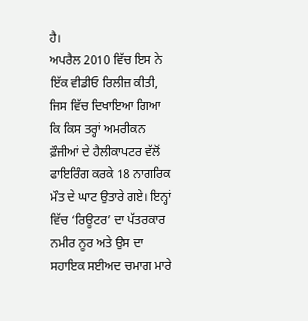ਹੈ।
ਅਪਰੈਲ 2010 ਵਿੱਚ ਇਸ ਨੇ ਇੱਕ ਵੀਡੀਓ ਰਿਲੀਜ਼ ਕੀਤੀ, ਜਿਸ ਵਿੱਚ ਦਿਖਾਇਆ ਗਿਆ ਕਿ ਕਿਸ ਤਰ੍ਹਾਂ ਅਮਰੀਕਨ ਫ਼ੌਜੀਆਂ ਦੇ ਹੈਲੀਕਾਪਟਰ ਵੱਲੋਂ ਫਾਇਰਿੰਗ ਕਰਕੇ 18 ਨਾਗਰਿਕ ਮੌਤ ਦੇ ਘਾਟ ਉਤਾਰੇ ਗਏ। ਇਨ੍ਹਾਂ ਵਿੱਚ ‘ਰਿਊਟਰ’ ਦਾ ਪੱਤਰਕਾਰ ਨਮੀਰ ਨੂਰ ਅਤੇ ਉਸ ਦਾ ਸਹਾਇਕ ਸਈਅਦ ਚਮਾਗ ਮਾਰੇ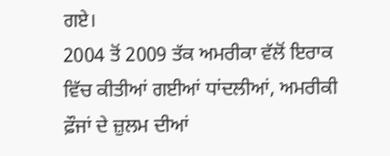ਗਏ।
2004 ਤੋਂ 2009 ਤੱਕ ਅਮਰੀਕਾ ਵੱਲੋਂ ਇਰਾਕ ਵਿੱਚ ਕੀਤੀਆਂ ਗਈਆਂ ਧਾਂਦਲੀਆਂ, ਅਮਰੀਕੀ ਫ਼ੌਜਾਂ ਦੇ ਜ਼ੁਲਮ ਦੀਆਂ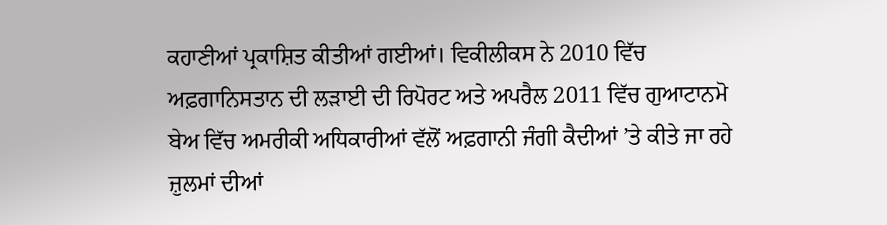ਕਹਾਣੀਆਂ ਪ੍ਰਕਾਸ਼ਿਤ ਕੀਤੀਆਂ ਗਈਆਂ। ਵਿਕੀਲੀਕਸ ਨੇ 2010 ਵਿੱਚ ਅਫ਼ਗਾਨਿਸਤਾਨ ਦੀ ਲੜਾਈ ਦੀ ਰਿਪੋਰਟ ਅਤੇ ਅਪਰੈਲ 2011 ਵਿੱਚ ਗੁਆਟਾਨਮੋ ਬੇਅ ਵਿੱਚ ਅਮਰੀਕੀ ਅਧਿਕਾਰੀਆਂ ਵੱਲੋਂ ਅਫ਼ਗਾਨੀ ਜੰਗੀ ਕੈਦੀਆਂ ’ਤੇ ਕੀਤੇ ਜਾ ਰਹੇ ਜ਼ੁਲਮਾਂ ਦੀਆਂ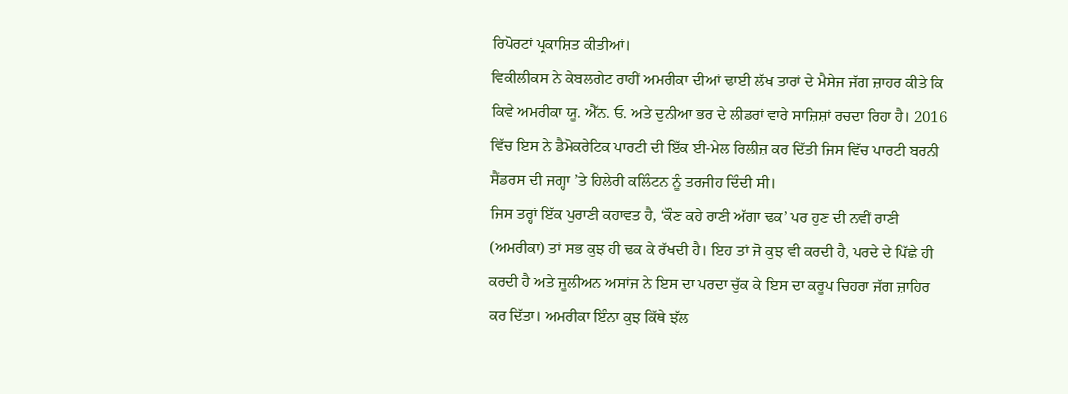ਰਿਪੋਰਟਾਂ ਪ੍ਰਕਾਸ਼ਿਤ ਕੀਤੀਆਂ।
ਵਿਕੀਲੀਕਸ ਨੇ ਕੇਬਲਗੇਟ ਰਾਹੀਂ ਅਮਰੀਕਾ ਦੀਆਂ ਢਾਈ ਲੱਖ ਤਾਰਾਂ ਦੇ ਮੈਸੇਜ ਜੱਗ ਜ਼ਾਹਰ ਕੀਤੇ ਕਿ ਕਿਵੇ ਅਮਰੀਕਾ ਯੂ. ਐੱਨ. ਓ. ਅਤੇ ਦੁਨੀਆ ਭਰ ਦੇ ਲੀਡਰਾਂ ਵਾਰੇ ਸਾਜ਼ਿਸ਼ਾਂ ਰਚਦਾ ਰਿਹਾ ਹੈ। 2016 ਵਿੱਚ ਇਸ ਨੇ ਡੈਮੋਕਰੇਟਿਕ ਪਾਰਟੀ ਦੀ ਇੱਕ ਈ-ਮੇਲ ਰਿਲੀਜ਼ ਕਰ ਦਿੱਤੀ ਜਿਸ ਵਿੱਚ ਪਾਰਟੀ ਬਰਨੀ ਸੈਂਡਰਸ ਦੀ ਜਗ੍ਹਾ ’ਤੇ ਹਿਲੇਰੀ ਕਲਿੰਟਨ ਨੂੰ ਤਰਜੀਹ ਦਿੰਦੀ ਸੀ।
ਜਿਸ ਤਰ੍ਹਾਂ ਇੱਕ ਪੁਰਾਣੀ ਕਹਾਵਤ ਹੈ, ‘ਕੌਣ ਕਹੇ ਰਾਣੀ ਅੱਗਾ ਢਕ’ ਪਰ ਹੁਣ ਦੀ ਨਵੀਂ ਰਾਣੀ (ਅਮਰੀਕਾ) ਤਾਂ ਸਭ ਕੁਝ ਹੀ ਢਕ ਕੇ ਰੱਖਦੀ ਹੈ। ਇਹ ਤਾਂ ਜੋ ਕੁਝ ਵੀ ਕਰਦੀ ਹੈ, ਪਰਦੇ ਦੇ ਪਿੱਛੇ ਹੀ ਕਰਦੀ ਹੈ ਅਤੇ ਜੂਲੀਅਨ ਅਸਾਂਜ ਨੇ ਇਸ ਦਾ ਪਰਦਾ ਚੁੱਕ ਕੇ ਇਸ ਦਾ ਕਰੂਪ ਚਿਹਰਾ ਜੱਗ ਜ਼ਾਹਿਰ ਕਰ ਦਿੱਤਾ। ਅਮਰੀਕਾ ਇੰਨਾ ਕੁਝ ਕਿੱਥੇ ਝੱਲ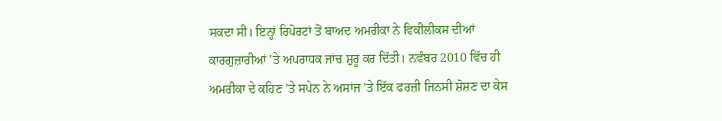ਸਕਦਾ ਸੀ। ਇਨ੍ਹਾਂ ਰਿਪੋਰਟਾਂ ਤੋਂ ਬਾਅਦ ਅਮਰੀਕਾ ਨੇ ਵਿਕੀਲੀਕਸ ਦੀਆਂ ਕਾਰਗੁਜ਼ਾਰੀਆਂ ’ਤੇ ਅਪਰਾਧਕ ਜਾਂਚ ਸ਼ੁਰੂ ਕਰ ਦਿੱਤੀ। ਨਵੰਬਰ 2010 ਵਿੱਚ ਹੀ ਅਮਰੀਕਾ ਦੇ ਕਹਿਣ ’ਤੇ ਸਪੇਨ ਨੇ ਅਸਾਂਜ ’ਤੇ ਇੱਕ ਫਰਜ਼ੀ ਜਿਨਸੀ ਸ਼ੋਸ਼ਣ ਦਾ ਕੇਸ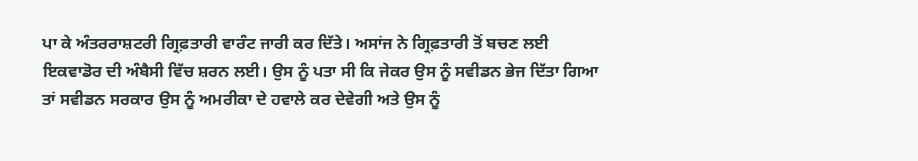ਪਾ ਕੇ ਅੰਤਰਰਾਸ਼ਟਰੀ ਗ੍ਰਿਫ਼ਤਾਰੀ ਵਾਰੰਟ ਜਾਰੀ ਕਰ ਦਿੱਤੇ। ਅਸਾਂਜ ਨੇ ਗ੍ਰਿਫ਼ਤਾਰੀ ਤੋਂ ਬਚਣ ਲਈ ਇਕਵਾਡੋਰ ਦੀ ਅੰਬੈਸੀ ਵਿੱਚ ਸ਼ਰਨ ਲਈ। ਉਸ ਨੂੰ ਪਤਾ ਸੀ ਕਿ ਜੇਕਰ ਉਸ ਨੂੰ ਸਵੀਡਨ ਭੇਜ ਦਿੱਤਾ ਗਿਆ ਤਾਂ ਸਵੀਡਨ ਸਰਕਾਰ ਉਸ ਨੂੰ ਅਮਰੀਕਾ ਦੇ ਹਵਾਲੇ ਕਰ ਦੇਵੇਗੀ ਅਤੇ ਉਸ ਨੂੰ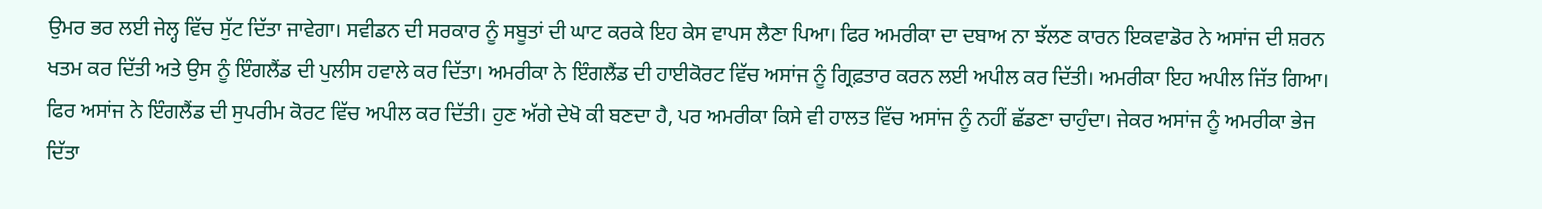ਉਮਰ ਭਰ ਲਈ ਜੇਲ੍ਹ ਵਿੱਚ ਸੁੱਟ ਦਿੱਤਾ ਜਾਵੇਗਾ। ਸਵੀਡਨ ਦੀ ਸਰਕਾਰ ਨੂੰ ਸਬੂਤਾਂ ਦੀ ਘਾਟ ਕਰਕੇ ਇਹ ਕੇਸ ਵਾਪਸ ਲੈਣਾ ਪਿਆ। ਫਿਰ ਅਮਰੀਕਾ ਦਾ ਦਬਾਅ ਨਾ ਝੱਲਣ ਕਾਰਨ ਇਕਵਾਡੋਰ ਨੇ ਅਸਾਂਜ ਦੀ ਸ਼ਰਨ ਖਤਮ ਕਰ ਦਿੱਤੀ ਅਤੇ ਉਸ ਨੂੰ ਇੰਗਲੈਂਡ ਦੀ ਪੁਲੀਸ ਹਵਾਲੇ ਕਰ ਦਿੱਤਾ। ਅਮਰੀਕਾ ਨੇ ਇੰਗਲੈਂਡ ਦੀ ਹਾਈਕੋਰਟ ਵਿੱਚ ਅਸਾਂਜ ਨੂੰ ਗ੍ਰਿਫ਼ਤਾਰ ਕਰਨ ਲਈ ਅਪੀਲ ਕਰ ਦਿੱਤੀ। ਅਮਰੀਕਾ ਇਹ ਅਪੀਲ ਜਿੱਤ ਗਿਆ। ਫਿਰ ਅਸਾਂਜ ਨੇ ਇੰਗਲੈਂਡ ਦੀ ਸੁਪਰੀਮ ਕੋਰਟ ਵਿੱਚ ਅਪੀਲ ਕਰ ਦਿੱਤੀ। ਹੁਣ ਅੱਗੇ ਦੇਖੋ ਕੀ ਬਣਦਾ ਹੈ, ਪਰ ਅਮਰੀਕਾ ਕਿਸੇ ਵੀ ਹਾਲਤ ਵਿੱਚ ਅਸਾਂਜ ਨੂੰ ਨਹੀਂ ਛੱਡਣਾ ਚਾਹੁੰਦਾ। ਜੇਕਰ ਅਸਾਂਜ ਨੂੰ ਅਮਰੀਕਾ ਭੇਜ ਦਿੱਤਾ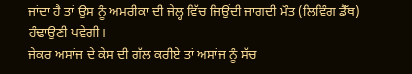ਜਾਂਦਾ ਹੈ ਤਾਂ ਉਸ ਨੂੰ ਅਮਰੀਕਾ ਦੀ ਜੇਲ੍ਹ ਵਿੱਚ ਜਿਉਂਦੀ ਜਾਗਦੀ ਮੌਤ (ਲਿਵਿੰਗ ਡੈੱਥ) ਹੰਢਾਉਣੀ ਪਵੇਗੀ।
ਜੇਕਰ ਅਸਾਂਜ ਦੇ ਕੇਸ ਦੀ ਗੱਲ ਕਰੀਏ ਤਾਂ ਅਸਾਂਜ ਨੂੰ ਸੱਚ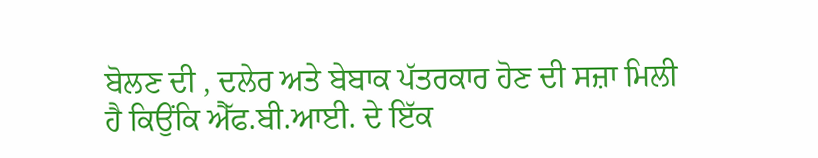ਬੋਲਣ ਦੀ , ਦਲੇਰ ਅਤੇ ਬੇਬਾਕ ਪੱਤਰਕਾਰ ਹੋਣ ਦੀ ਸਜ਼ਾ ਮਿਲੀ ਹੈ ਕਿਉਂਕਿ ਐੱਫ.ਬੀ.ਆਈ. ਦੇ ਇੱਕ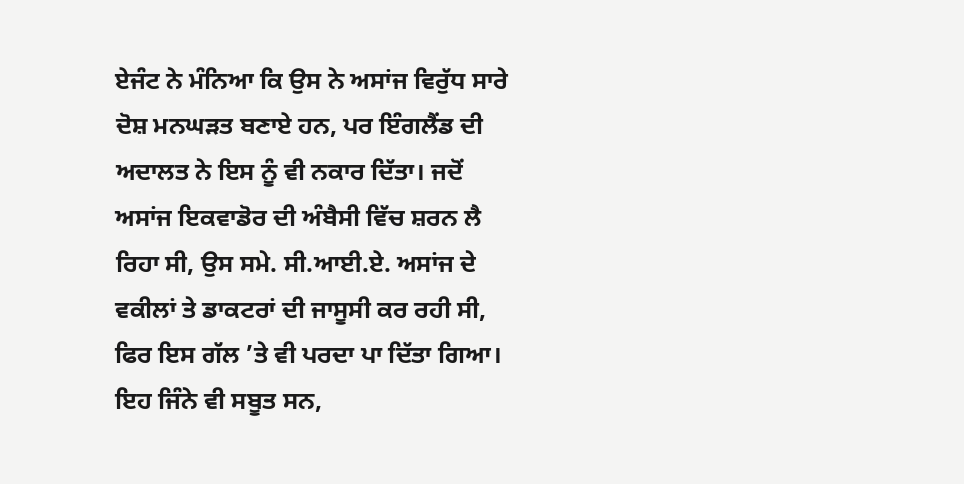ਏਜੰਟ ਨੇ ਮੰਨਿਆ ਕਿ ਉਸ ਨੇ ਅਸਾਂਜ ਵਿਰੁੱਧ ਸਾਰੇ ਦੋਸ਼ ਮਨਘੜਤ ਬਣਾਏ ਹਨ, ਪਰ ਇੰਗਲੈਂਡ ਦੀ ਅਦਾਲਤ ਨੇ ਇਸ ਨੂੰ ਵੀ ਨਕਾਰ ਦਿੱਤਾ। ਜਦੋਂ ਅਸਾਂਜ ਇਕਵਾਡੋਰ ਦੀ ਅੰਬੈਸੀ ਵਿੱਚ ਸ਼ਰਨ ਲੈ ਰਿਹਾ ਸੀ, ਉਸ ਸਮੇ. ਸੀ.ਆਈ.ਏ. ਅਸਾਂਜ ਦੇ ਵਕੀਲਾਂ ਤੇ ਡਾਕਟਰਾਂ ਦੀ ਜਾਸੂਸੀ ਕਰ ਰਹੀ ਸੀ, ਫਿਰ ਇਸ ਗੱਲ ’ਤੇ ਵੀ ਪਰਦਾ ਪਾ ਦਿੱਤਾ ਗਿਆ।
ਇਹ ਜਿੰਨੇ ਵੀ ਸਬੂਤ ਸਨ,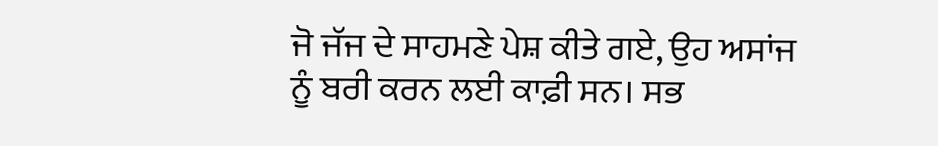ਜੋ ਜੱਜ ਦੇ ਸਾਹਮਣੇ ਪੇਸ਼ ਕੀਤੇ ਗਏ, ਉਹ ਅਸਾਂਜ ਨੂੰ ਬਰੀ ਕਰਨ ਲਈ ਕਾਫ਼ੀ ਸਨ। ਸਭ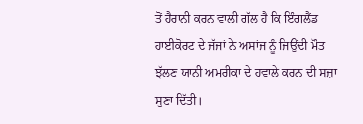ਤੋਂ ਹੈਰਾਨੀ ਕਰਨ ਵਾਲੀ ਗੱਲ ਹੈ ਕਿ ਇੰਗਲੈਂਡ ਹਾਈਕੋਰਟ ਦੇ ਜੱਜਾਂ ਨੇ ਅਸਾਂਜ ਨੂੰ ਜਿਉਂਦੀ ਮੌਤ ਝੱਲਣ ਯਾਨੀ ਅਮਰੀਕਾ ਦੇ ਹਵਾਲੇ ਕਰਨ ਦੀ ਸਜ਼ਾ ਸੁਣਾ ਦਿੱਤੀ।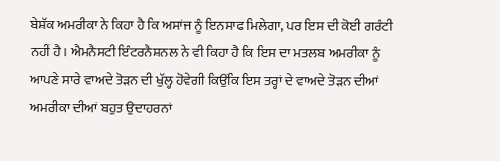ਬੇਸ਼ੱਕ ਅਮਰੀਕਾ ਨੇ ਕਿਹਾ ਹੈ ਕਿ ਅਸਾਂਜ ਨੂੰ ਇਨਸਾਫ ਮਿਲੇਗਾ, ਪਰ ਇਸ ਦੀ ਕੋਈ ਗਰੰਟੀ ਨਹੀਂ ਹੈ। ਐਮਨੈਸਟੀ ਇੰਟਰਨੈਸ਼ਨਲ ਨੇ ਵੀ ਕਿਹਾ ਹੈ ਕਿ ਇਸ ਦਾ ਮਤਲਬ ਅਮਰੀਕਾ ਨੂੰ ਆਪਣੇ ਸਾਰੇ ਵਾਅਦੇ ਤੋੜਨ ਦੀ ਖੁੱਲ੍ਹ ਹੋਵੇਗੀ ਕਿਉਂਕਿ ਇਸ ਤਰ੍ਹਾਂ ਦੇ ਵਾਅਦੇ ਤੋੜਨ ਦੀਆਂ ਅਮਰੀਕਾ ਦੀਆਂ ਬਹੁਤ ਉਦਾਹਰਨਾਂ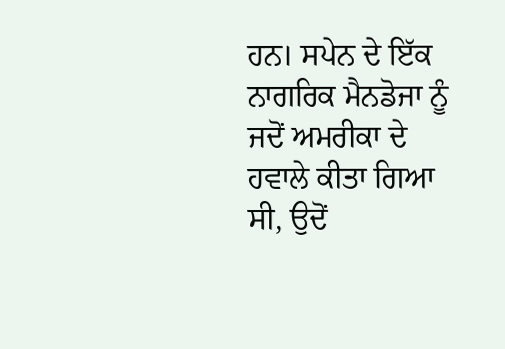ਹਨ। ਸਪੇਨ ਦੇ ਇੱਕ ਨਾਗਰਿਕ ਮੈਨਡੋਜਾ ਨੂੰ ਜਦੋਂ ਅਮਰੀਕਾ ਦੇ ਹਵਾਲੇ ਕੀਤਾ ਗਿਆ ਸੀ, ਉਦੋਂ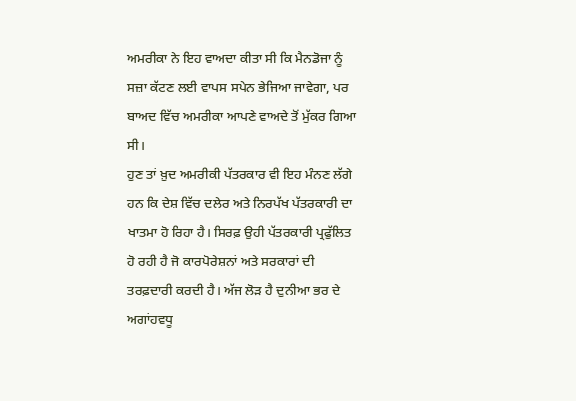ਅਮਰੀਕਾ ਨੇ ਇਹ ਵਾਅਦਾ ਕੀਤਾ ਸੀ ਕਿ ਮੈਨਡੋਜਾ ਨੂੰ ਸਜ਼ਾ ਕੱਟਣ ਲਈ ਵਾਪਸ ਸਪੇਨ ਭੇਜਿਆ ਜਾਵੇਗਾ, ਪਰ ਬਾਅਦ ਵਿੱਚ ਅਮਰੀਕਾ ਆਪਣੇ ਵਾਅਦੇ ਤੋਂ ਮੁੱਕਰ ਗਿਆ ਸੀ।
ਹੁਣ ਤਾਂ ਖ਼ੁਦ ਅਮਰੀਕੀ ਪੱਤਰਕਾਰ ਵੀ ਇਹ ਮੰਨਣ ਲੱਗੇ ਹਨ ਕਿ ਦੇਸ਼ ਵਿੱਚ ਦਲੇਰ ਅਤੇ ਨਿਰਪੱਖ ਪੱਤਰਕਾਰੀ ਦਾ ਖਾਤਮਾ ਹੋ ਰਿਹਾ ਹੈ। ਸਿਰਫ਼ ਉਹੀ ਪੱਤਰਕਾਰੀ ਪ੍ਰਫੁੱਲਿਤ ਹੋ ਰਹੀ ਹੈ ਜੋ ਕਾਰਪੋਰੇਸ਼ਨਾਂ ਅਤੇ ਸਰਕਾਰਾਂ ਦੀ ਤਰਫ਼ਦਾਰੀ ਕਰਦੀ ਹੈ। ਅੱਜ ਲੋੜ ਹੈ ਦੁਨੀਆ ਭਰ ਦੇ ਅਗਾਂਹਵਧੂ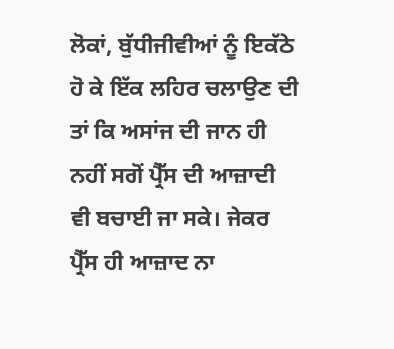ਲੋਕਾਂ, ਬੁੱਧੀਜੀਵੀਆਂ ਨੂੰ ਇਕੱਠੇ ਹੋ ਕੇ ਇੱਕ ਲਹਿਰ ਚਲਾਉਣ ਦੀ ਤਾਂ ਕਿ ਅਸਾਂਜ ਦੀ ਜਾਨ ਹੀ ਨਹੀਂ ਸਗੋਂ ਪ੍ਰੈੱਸ ਦੀ ਆਜ਼ਾਦੀ ਵੀ ਬਚਾਈ ਜਾ ਸਕੇ। ਜੇਕਰ ਪ੍ਰੈੱਸ ਹੀ ਆਜ਼ਾਦ ਨਾ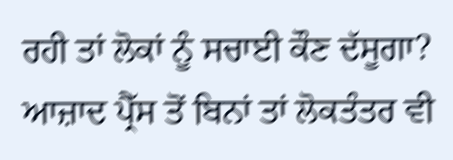ਰਹੀ ਤਾਂ ਲੋਕਾਂ ਨੂੰ ਸਚਾਈ ਕੌਣ ਦੱਸੂਗਾ? ਆਜ਼ਾਦ ਪ੍ਰੈੱਸ ਤੋਂ ਬਿਨਾਂ ਤਾਂ ਲੋਕਤੰਤਰ ਵੀ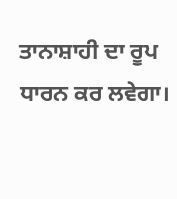ਤਾਨਾਸ਼ਾਹੀ ਦਾ ਰੂਪ ਧਾਰਨ ਕਰ ਲਵੇਗਾ।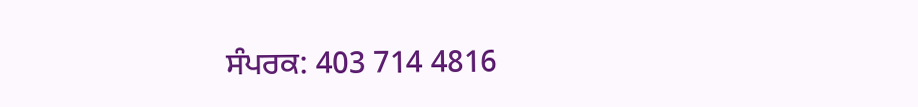ਸੰਪਰਕ: 403 714 4816